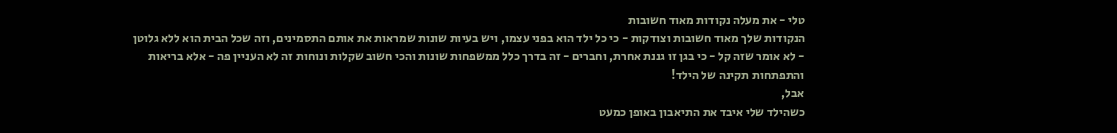טלי - את מעלה נקודות מאוד חשובות
הנקודות שלך מאוד חשובות וצודקות - כי כל ילד הוא בפני עצמו, ויש בעיות שונות שמראות את אותם התסמינים, וזה שכל הבית הוא ללא גלוטן - לא אומר שזה קל - כי בגן זו גננת אחרת, וחברים - זה בדרך כלל ממשפחות שונות והכי חשוב שקלות ונוחות זה לא העניין פה - אלא בריאות והתפתחות תקינה של הילד!
אבל,
כשהילד שלי איבד את התיאבון באופן כמעט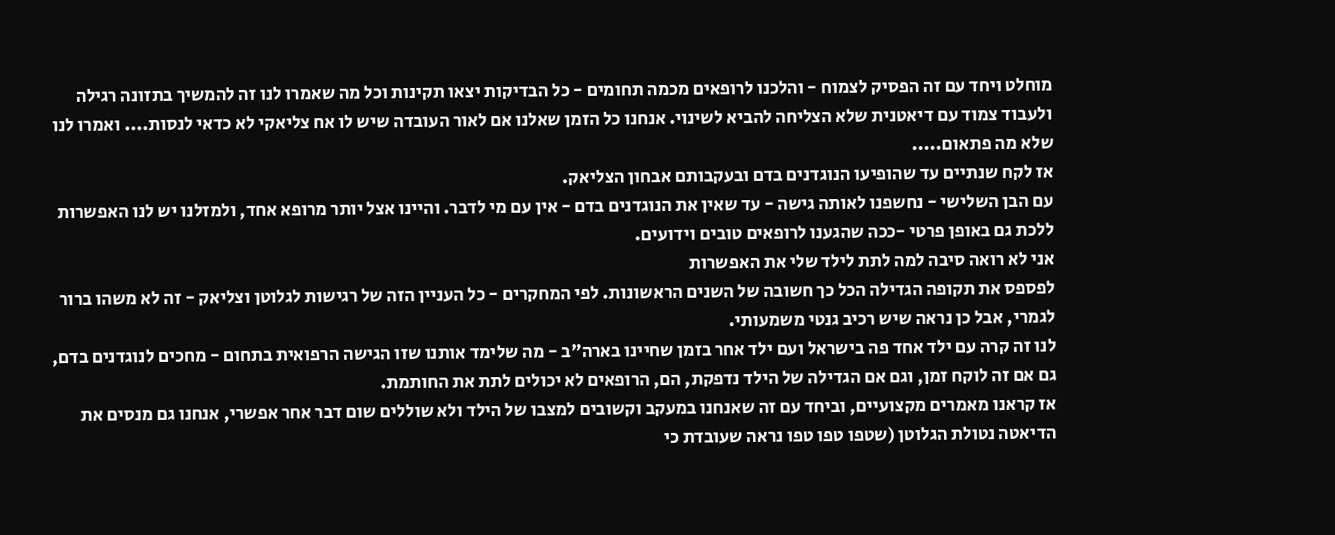מוחלט ויחד עם זה הפסיק לצמוח - והלכנו לרופאים מכמה תחומים - כל הבדיקות יצאו תקינות וכל מה שאמרו לנו זה להמשיך בתזונה רגילה ולעבוד צמוד עם דיאטנית שלא הצליחה להביא לשינוי. אנחנו כל הזמן שאלנו אם לאור העובדה שיש לו אח צליאקי לא כדאי לנסות.... ואמרו לנו שלא מה פתאום.....
אז לקח שנתיים עד שהופיעו הנוגדנים בדם ובעקבותם אבחון הצליאק.
עם הבן השלישי - נחשפנו לאותה גישה - עד שאין את הנוגדנים בדם - אין עם מי לדבר. והיינו אצל יותר מרופא אחד, ולמזלנו יש לנו האפשרות ללכת גם באופן פרטי -ככה שהגענו לרופאים טובים וידועים.
אני לא רואה סיבה למה לתת לילד שלי את האפשרות
לפספס את תקופה הגדילה הכל כך חשובה של השנים הראשונות. לפי המחקרים - כל העניין הזה של רגישות לגלוטן וצליאק - זה לא משהו ברור לגמרי, אבל כן נראה שיש רכיב גנטי משמעותי.
לנו זה קרה עם ילד אחד פה בישראל ועם ילד אחר בזמן שחיינו בארה"ב - מה שלימד אותנו שזו הגישה הרפואית בתחום - מחכים לנוגדנים בדם, גם אם זה לוקח זמן, וגם אם הגדילה של הילד נדפקת, הם, הרופאים לא יכולים לתת את החותמת.
אז קראנו מאמרים מקצועיים, וביחד עם זה שאנחנו במעקב וקשובים למצבו של הילד ולא שוללים שום דבר אחר אפשרי, אנחנו גם מנסים את הדיאטה נטולת הגלוטן (שטפו טפו טפו נראה שעובדת כי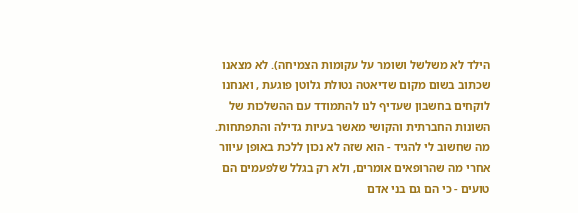הילד לא משלשל ושומר על עקומות הצמיחה). לא מצאנו שכתוב בשום מקום שדיאטה נטולת גלוטן פוגעת , ואנחנו לוקחים בחשבון שעדיף לנו להתמודד עם ההשלכות של השונות החברתית והקושי מאשר בעיות גדילה והתפתחות.
מה שחשוב לי להגיד - הוא שזה לא נכון ללכת באופן עיוור אחרי מה שהרופאים אומרים, ולא רק בגלל שלפעמים הם טועים - כי הם גם בני אדם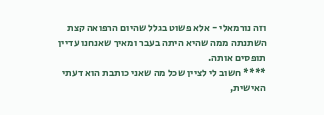וזה נורמאלי - אלא פשוט בגלל שהיום הרפואה קצת השתנתה ממה שהיא היתה בעבר ומאיך שאנחנו עדיין תופסים אותה.
**** חשוב לי לציין שכל מה שאני כותבת הוא דעתי האישית,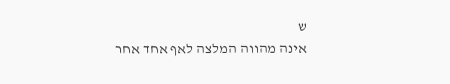ש
אינה מהווה המלצה לאף אחד אחר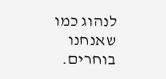לנהוג כמו שאנחנו בוחרים.